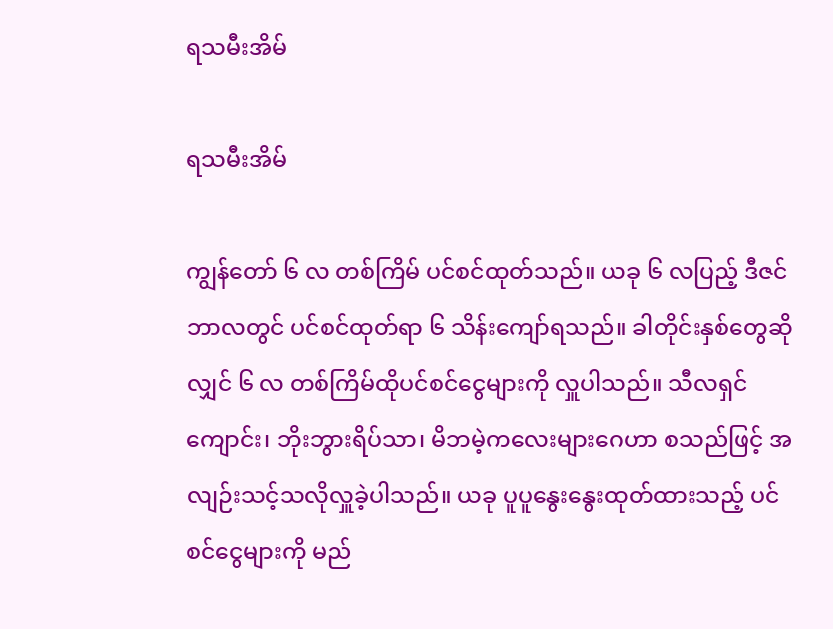ရသမီးအိမ်

ရသမီးအိမ်

ကျွန်တော် ၆ လ တစ်ကြိမ် ပင်စင်ထုတ်သည်။ ယခု ၆ လပြည့် ဒီဇင်ဘာလတွင် ပင်စင်ထုတ်ရာ ၆ သိန်းကျော်ရသည်။ ခါတိုင်းနှစ်တွေဆိုလျှင် ၆ လ တစ်ကြိမ်ထိုပင်စင်ငွေများကို လှူပါသည်။ သီလရှင်ကျောင်း၊ ဘိုးဘွားရိပ်သာ၊ မိဘမဲ့ကလေးများဂေဟာ စသည်ဖြင့် အလျဉ်းသင့်သလိုလှူခဲ့ပါသည်။ ယခု ပူပူနွေးနွေးထုတ်ထားသည့် ပင်စင်ငွေများကို မည်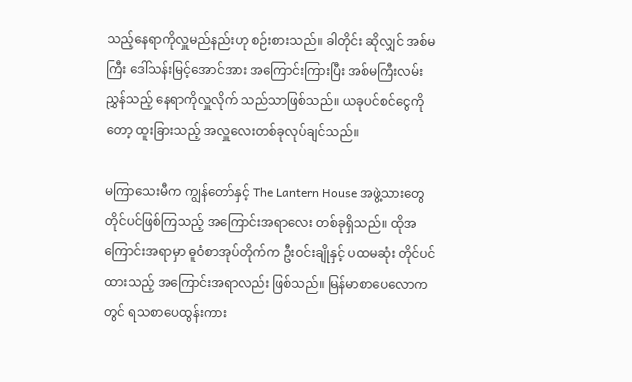သည့်နေရာကိုလှူမည်နည်းဟု စဉ်းစားသည်။ ခါတိုင်း ဆိုလျှင် အစ်မကြီး ဒေါ်သန်းမြင့်အောင်အား အကြောင်းကြားပြီး အစ်မကြီးလမ်းညွှန်သည့် နေရာကိုလှူလိုက် သည်သာဖြစ်သည်။ ယခုပင်စင်ငွေကိုတော့ ထူးခြားသည့် အလှူလေးတစ်ခုလုပ်ချင်သည်။

မကြာသေးမီက ကျွန်တော်နှင့် The Lantern House အဖွဲ့သားတွေ တိုင်ပင်ဖြစ်ကြသည့် အကြောင်းအရာလေး တစ်ခုရှိသည်။ ထိုအကြောင်းအရာမှာ ဓူဝံစာအုပ်တိုက်က ဦးဝင်းချိုနှင့် ပထမဆုံး တိုင်ပင်ထားသည့် အကြောင်းအရာလည်း ဖြစ်သည်။ မြန်မာစာပေလောကတွင် ရသစာပေထွန်းကား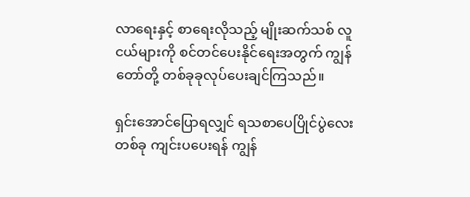လာရေးနှင့် စာရေးလိုသည့် မျိုးဆက်သစ် လူငယ်များကို စင်တင်ပေးနိုင်ရေးအတွက် ကျွန်တော်တို့ တစ်ခုခုလုပ်ပေးချင်ကြသည်။

ရှင်းအောင်ပြောရလျှင် ရသစာပေပြိုင်ပွဲလေးတစ်ခု ကျင်းပပေးရန် ကျွန်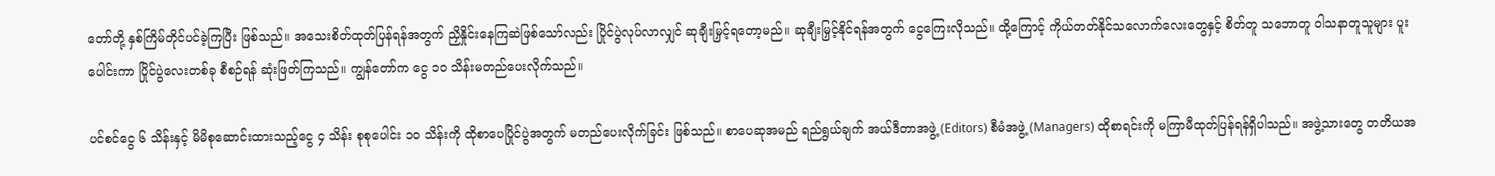တော်တို့ နှစ်ကြိမ်တိုင်ပင်ခဲ့ကြပြီး ဖြစ်သည်။ အသေးစိတ်ထုတ်ပြန်ရန်အတွက် ညှိနှိုင်းနေကြဆဲဖြစ်သော်လည်း ပြိုင်ပွဲလုပ်လာလျှင် ဆုချီးမြှင့်ရတော့မည်။ ဆုချီးမြှင့်နိုင်ရန်အတွက် ငွေကြေးလိုသည်။ ထို့ကြောင့် ကိုယ်တတ်နိုင်သလောက်လေးတွေနှင့် စိတ်တူ သဘောတူ ဝါသနာတူသူများ ပူးပေါင်းကာ ပြိုင်ပွဲလေးတစ်ခု စီစဉ်ရန် ဆုံးဖြတ်ကြသည်။ ကျွန်တော်က ငွေ ၁၀ သိန်းမတည်ပေးလိုက်သည်။

ပင်စင်ငွေ ၆ သိန်းနှင့် မိမိစုဆောင်းထားသည့်ငွေ ၄ သိန်း စုစုပေါင်း ၁၀ သိန်းကို ထိုစာပေပြိုင်ပွဲအတွက် မတည်ပေးလိုက်ခြင်း ဖြစ်သည်။ စာပေဆုအမည် ရည်ရွယ်ချက် အယ်ဒီတာအဖွဲ့ (Editors) စီမံအဖွဲ့ (Managers) ထိုစာရင်းကို မကြာမီထုတ်ပြန်ရန်ရှိပါသည်။ အဖွဲ့သားတွေ တတိယအ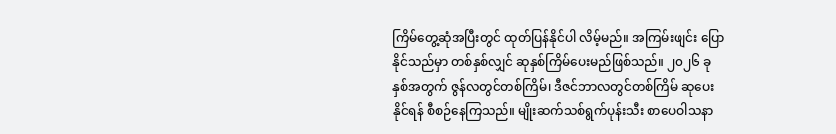ကြိမ်တွေ့ဆုံအပြီးတွင် ထုတ်ပြန်နိုင်ပါ လိမ့်မည်။ အကြမ်းဖျင်း ပြောနိုင်သည်မှာ တစ်နှစ်လျှင် ဆုနှစ်ကြိမ်ပေးမည်ဖြစ်သည်။ ၂၀၂၆ ခုနှစ်အတွက် ဇွန်လတွင်တစ်ကြိမ်၊ ဒီဇင်ဘာလတွင်တစ်ကြိမ် ဆုပေးနိုင်ရန် စီစဉ်နေကြသည်။ မျိုးဆက်သစ်ရွက်ပုန်းသီး စာပေဝါသနာ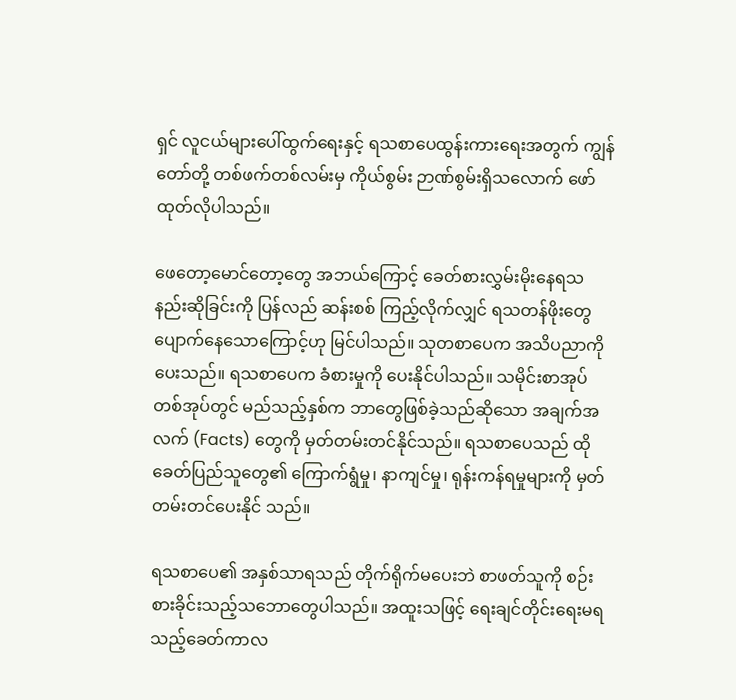ရှင် လူငယ်များပေါ်ထွက်ရေးနှင့် ရသစာပေထွန်းကားရေးအတွက် ကျွန်တော်တို့ တစ်ဖက်တစ်လမ်းမှ ကိုယ်စွမ်း ဉာဏ်စွမ်းရှိသလောက် ဖော်ထုတ်လိုပါသည်။

ဖေတော့မောင်တော့တွေ အဘယ်ကြောင့် ခေတ်စားလွှမ်းမိုးနေရသနည်းဆိုခြင်းကို ပြန်လည် ဆန်းစစ် ကြည့်လိုက်လျှင် ရသတန်ဖိုးတွေပျောက်နေသောကြောင့်ဟု မြင်ပါသည်။ သုတစာပေက အသိပညာကိုပေးသည်။ ရသစာပေက ခံစားမှုကို ပေးနိုင်ပါသည်။ သမိုင်းစာအုပ်တစ်အုပ်တွင် မည်သည့်နှစ်က ဘာတွေဖြစ်ခဲ့သည်ဆိုသော အချက်အလက် (Facts) တွေကို မှတ်တမ်းတင်နိုင်သည်။ ရသစာပေသည် ထိုခေတ်ပြည်သူတွေ၏ ကြောက်ရွံမှု၊ နာကျင်မှု၊ ရုန်းကန်ရမှုများကို မှတ်တမ်းတင်ပေးနိုင် သည်။

ရသစာပေ၏ အနှစ်သာရသည် တိုက်ရိုက်မပေးဘဲ စာဖတ်သူကို စဉ်းစားခိုင်းသည့်သဘောတွေပါသည်။ အထူးသဖြင့် ရေးချင်တိုင်းရေးမရသည့်ခေတ်ကာလ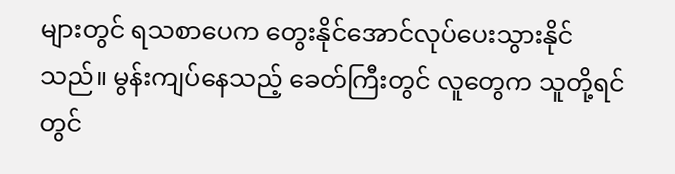များတွင် ရသစာပေက တွေးနိုင်အောင်လုပ်ပေးသွားနိုင် သည်။ မွန်းကျပ်နေသည့် ခေတ်ကြီးတွင် လူတွေက သူတို့ရင်တွင်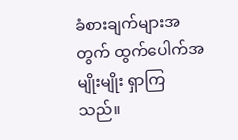ခံစားချက်များအတွက် ထွက်ပေါက်အမျိုးမျိုး ရှာကြသည်။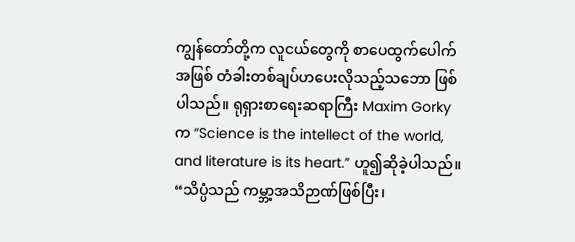ကျွန်တော်တို့က လူငယ်တွေကို စာပေထွက်ပေါက်အဖြစ် တံခါးတစ်ချပ်ဟပေးလိုသည့်သဘော ဖြစ်ပါသည်။ ရုရှားစာရေးဆရာကြီး Maxim Gorky က “Science is the intellect of the world, and literature is its heart.” ဟူ၍ဆိုခဲ့ပါသည်။ “သိပ္ပံသည် ကမ္ဘာ့အသိဉာဏ်ဖြစ်ပြီး၊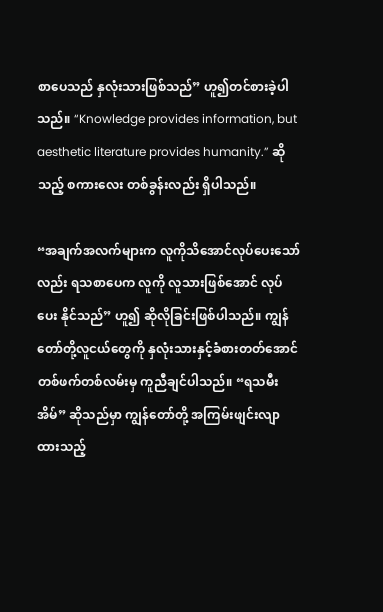စာပေသည် နှလုံးသားဖြစ်သည်” ဟူ၍တင်စားခဲ့ပါသည်။ “Knowledge provides information, but aesthetic literature provides humanity.” ဆိုသည့် စကားလေး တစ်ခွန်းလည်း ရှိပါသည်။

“အချက်အလက်များက လူကိုသိအောင်လုပ်ပေးသော်လည်း ရသစာပေက လူကို လူသားဖြစ်အောင် လုပ်ပေး နိုင်သည်” ဟူ၍ ဆိုလိုခြင်းဖြစ်ပါသည်။ ကျွန်တော်တို့လူငယ်တွေကို နှလုံးသားနှင့်ခံစားတတ်အောင် တစ်ဖက်တစ်လမ်းမှ ကူညီချင်ပါသည်။ “ရသမီးအိမ်” ဆိုသည်မှာ ကျွန်တော်တို့ အကြမ်းဖျင်းလျာထားသည့်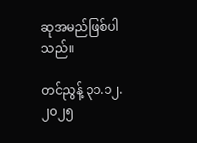ဆုအမည်ဖြစ်ပါသည်။

တင်ညွန့် ၃၁.၁၂.၂၀၂၅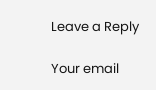Leave a Reply

Your email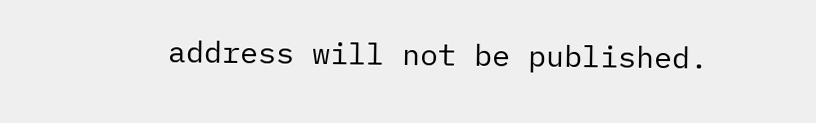address will not be published.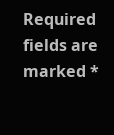Required fields are marked *